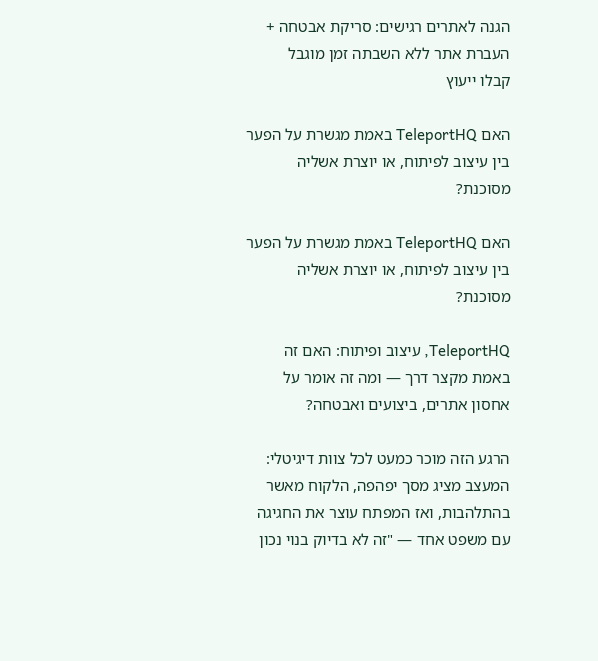הגנה לאתרים רגישים: סריקת אבטחה + העברת אתר ללא השבתה זמן מוגבל
קבלו ייעוץ

האם TeleportHQ באמת מגשרת על הפער בין עיצוב לפיתוח, או יוצרת אשליה מסוכנת?

האם TeleportHQ באמת מגשרת על הפער בין עיצוב לפיתוח, או יוצרת אשליה מסוכנת?

TeleportHQ, עיצוב ופיתוח: האם זה באמת מקצר דרך — ומה זה אומר על אחסון אתרים, ביצועים ואבטחה?

הרגע הזה מוכר כמעט לכל צוות דיגיטלי: המעצב מציג מסך יפהפה, הלקוח מאשר בהתלהבות, ואז המפתח עוצר את החגיגה עם משפט אחד — "זה לא בדיוק בנוי נכון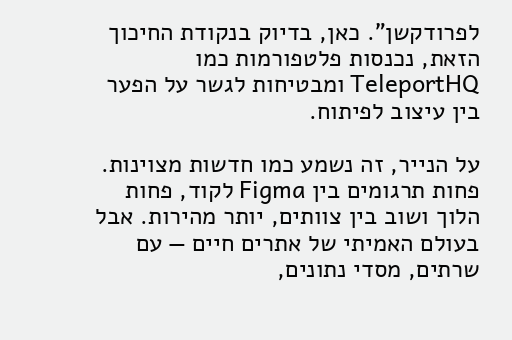לפרודקשן". כאן, בדיוק בנקודת החיכוך הזאת, נכנסות פלטפורמות כמו TeleportHQ ומבטיחות לגשר על הפער בין עיצוב לפיתוח.

על הנייר, זה נשמע כמו חדשות מצוינות. פחות תרגומים בין Figma לקוד, פחות הלוך ושוב בין צוותים, יותר מהירות. אבל בעולם האמיתי של אתרים חיים — עם שרתים, מסדי נתונים,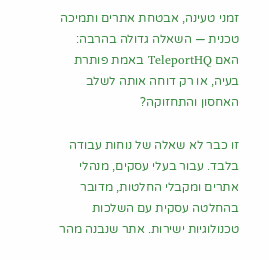זמני טעינה, אבטחת אתרים ותמיכה טכנית — השאלה גדולה בהרבה: האם TeleportHQ באמת פותרת בעיה, או רק דוחה אותה לשלב האחסון והתחזוקה?

זו כבר לא שאלה של נוחות עבודה בלבד. עבור בעלי עסקים, מנהלי אתרים ומקבלי החלטות, מדובר בהחלטה עסקית עם השלכות טכנולוגיות ישירות. אתר שנבנה מהר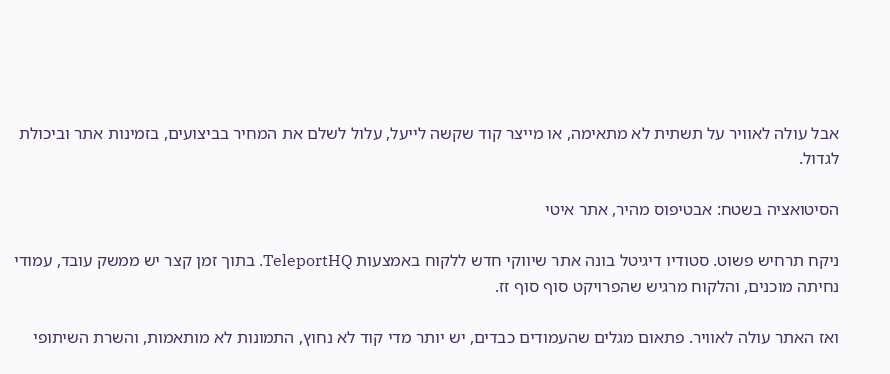אבל עולה לאוויר על תשתית לא מתאימה, או מייצר קוד שקשה לייעל, עלול לשלם את המחיר בביצועים, בזמינות אתר וביכולת לגדול.

הסיטואציה בשטח: אבטיפוס מהיר, אתר איטי

ניקח תרחיש פשוט. סטודיו דיגיטל בונה אתר שיווקי חדש ללקוח באמצעות TeleportHQ. בתוך זמן קצר יש ממשק עובד, עמודי נחיתה מוכנים, והלקוח מרגיש שהפרויקט סוף סוף זז.

ואז האתר עולה לאוויר. פתאום מגלים שהעמודים כבדים, יש יותר מדי קוד לא נחוץ, התמונות לא מותאמות, והשרת השיתופי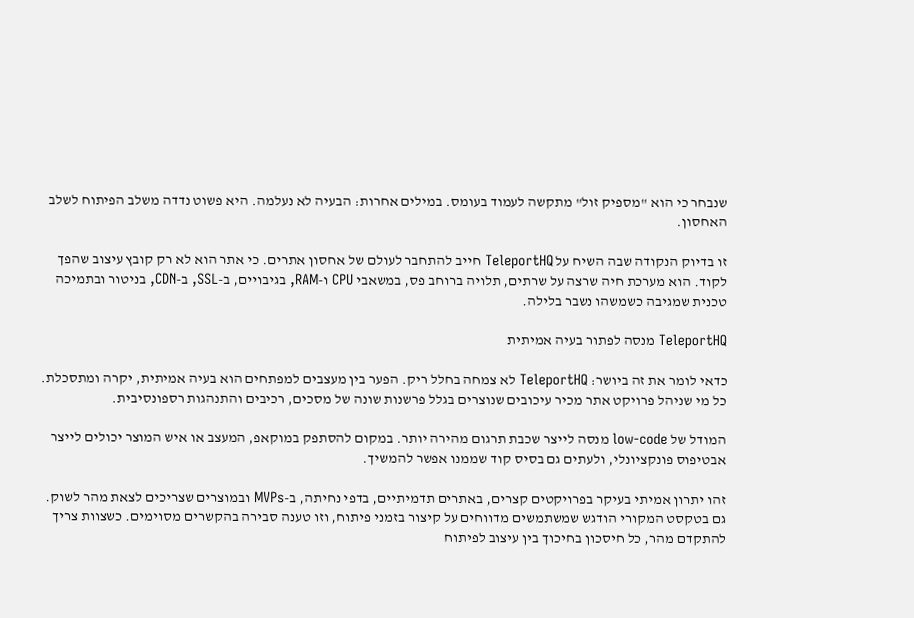שנבחר כי הוא "מספיק זול" מתקשה לעמוד בעומס. במילים אחרות: הבעיה לא נעלמה. היא פשוט נדדה משלב הפיתוח לשלב האחסון.

זו בדיוק הנקודה שבה השיח על TeleportHQ חייב להתחבר לעולם של אחסון אתרים. כי אתר הוא לא רק קובץ עיצוב שהפך לקוד. הוא מערכת חיה שרצה על שרתים, תלויה ברוחב פס, במשאבי CPU ו-RAM, בגיבויים, ב-SSL, ב-CDN, בניטור ובתמיכה טכנית שמגיבה כשמשהו נשבר בלילה.

TeleportHQ מנסה לפתור בעיה אמיתית

כדאי לומר את זה ביושר: TeleportHQ לא צמחה בחלל ריק. הפער בין מעצבים למפתחים הוא בעיה אמיתית, יקרה ומתסכלת. כל מי שניהל פרויקט אתר מכיר עיכובים שנוצרים בגלל פרשנות שונה של מסכים, רכיבים והתנהגות רספונסיבית.

המודל של low-code מנסה לייצר שכבת תרגום מהירה יותר. במקום להסתפק במוקאפ, המעצב או איש המוצר יכולים לייצר אבטיפוס פונקציונלי, ולעתים גם בסיס קוד שממנו אפשר להמשיך.

זהו יתרון אמיתי בעיקר בפרויקטים קצרים, באתרים תדמיתיים, בדפי נחיתה, ב-MVPs ובמוצרים שצריכים לצאת מהר לשוק. גם בטקסט המקורי הודגש שמשתמשים מדווחים על קיצור בזמני פיתוח, וזו טענה סבירה בהקשרים מסוימים. כשצוות צריך להתקדם מהר, כל חיסכון בחיכוך בין עיצוב לפיתוח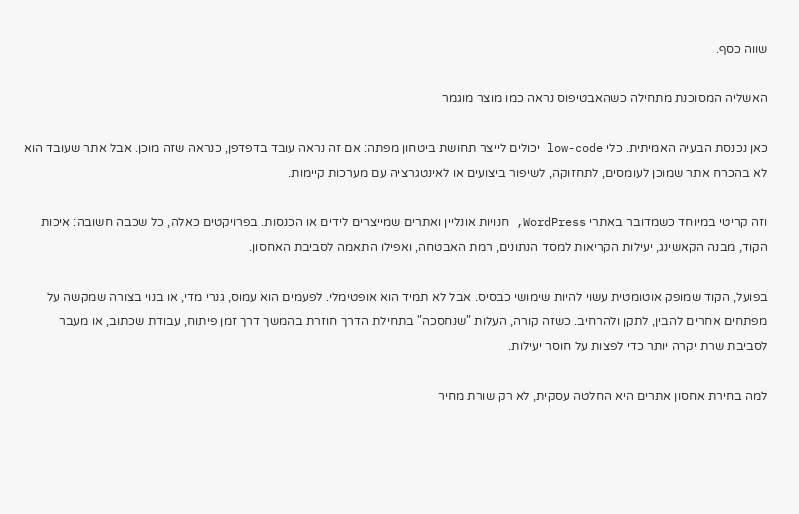שווה כסף.

האשליה המסוכנת מתחילה כשהאבטיפוס נראה כמו מוצר מוגמר

כאן נכנסת הבעיה האמיתית. כלי low-code יכולים לייצר תחושת ביטחון מפתה: אם זה נראה עובד בדפדפן, כנראה שזה מוכן. אבל אתר שעובד הוא לא בהכרח אתר שמוכן לעומסים, לתחזוקה, לשיפור ביצועים או לאינטגרציה עם מערכות קיימות.

וזה קריטי במיוחד כשמדובר באתרי WordPress, חנויות אונליין ואתרים שמייצרים לידים או הכנסות. בפרויקטים כאלה, כל שכבה חשובה: איכות הקוד, מבנה הקאשינג, יעילות הקריאות למסד הנתונים, רמת האבטחה, ואפילו התאמה לסביבת האחסון.

בפועל, הקוד שמופק אוטומטית עשוי להיות שימושי כבסיס. אבל לא תמיד הוא אופטימלי. לפעמים הוא עמוס, גנרי מדי, או בנוי בצורה שמקשה על מפתחים אחרים להבין, לתקן ולהרחיב. כשזה קורה, העלות "שנחסכה" בתחילת הדרך חוזרת בהמשך דרך זמן פיתוח, עבודת שכתוב, או מעבר לסביבת שרת יקרה יותר כדי לפצות על חוסר יעילות.

למה בחירת אחסון אתרים היא החלטה עסקית, לא רק שורת מחיר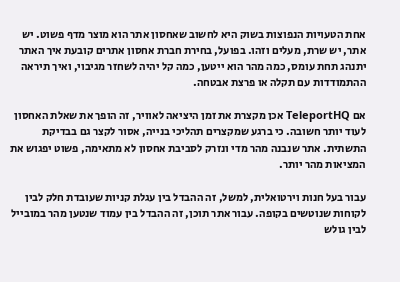אחת הטעויות הנפוצות בשוק היא לחשוב שאחסון אתר הוא מוצר מדף פשוט. יש אתר, יש שרת, מעלים וזהו. בפועל, בחירת חברת אחסון אתרים קובעת איך האתר יתנהג תחת עומס, כמה מהר הוא ייטען, כמה קל יהיה לשחזר מגיבוי, ואיך תיראה ההתמודדות עם תקלה או פרצת אבטחה.

אם TeleportHQ אכן מקצרת את זמן היציאה לאוויר, זה הופך את שאלת האחסון לעוד יותר חשובה. כי ברגע שמקצרים תהליכי בנייה, אסור לקצר גם בבדיקת התשתית. אתר שנבנה מהר מדי ונזרק לסביבת אחסון לא מתאימה, פשוט יפגוש את המציאות מהר יותר.

עבור בעל חנות וירטואלית, למשל, זה ההבדל בין עגלת קניות שעובדת חלק לבין לקוחות שנוטשים בקופה. עבור אתר תוכן, זה ההבדל בין עמוד שנטען מהר במובייל לבין גולש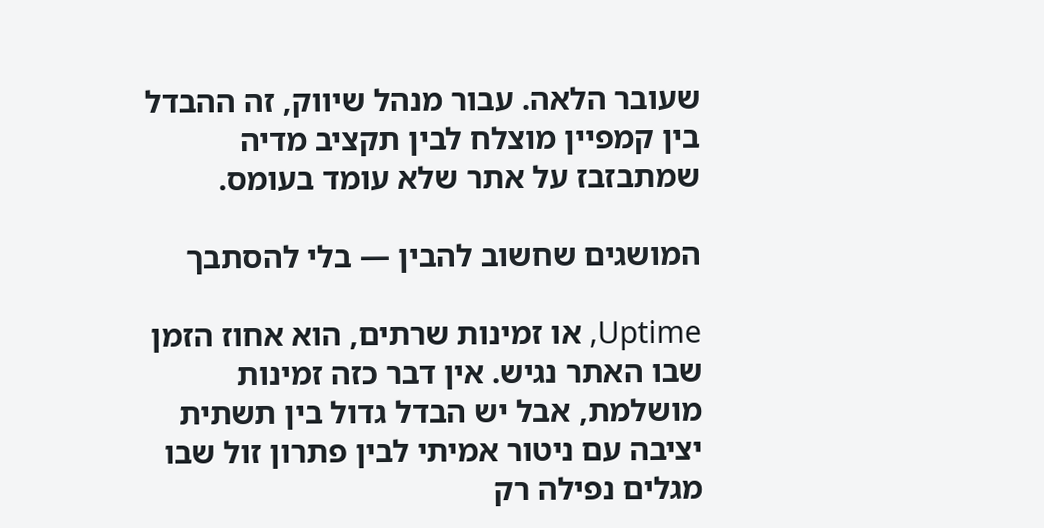שעובר הלאה. עבור מנהל שיווק, זה ההבדל בין קמפיין מוצלח לבין תקציב מדיה שמתבזבז על אתר שלא עומד בעומס.

המושגים שחשוב להבין — בלי להסתבך

Uptime, או זמינות שרתים, הוא אחוז הזמן שבו האתר נגיש. אין דבר כזה זמינות מושלמת, אבל יש הבדל גדול בין תשתית יציבה עם ניטור אמיתי לבין פתרון זול שבו מגלים נפילה רק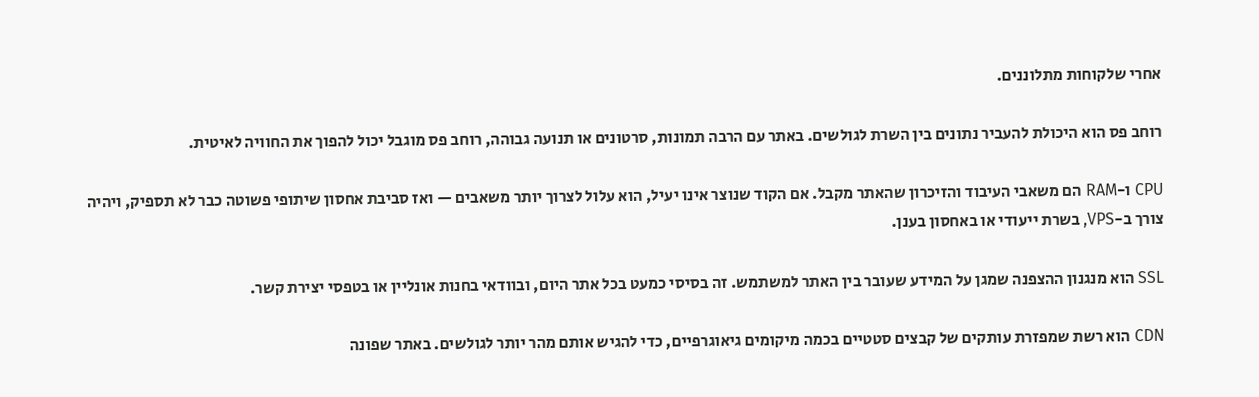אחרי שלקוחות מתלוננים.

רוחב פס הוא היכולת להעביר נתונים בין השרת לגולשים. באתר עם הרבה תמונות, סרטונים או תנועה גבוהה, רוחב פס מוגבל יכול להפוך את החוויה לאיטית.

CPU ו-RAM הם משאבי העיבוד והזיכרון שהאתר מקבל. אם הקוד שנוצר אינו יעיל, הוא עלול לצרוך יותר משאבים — ואז סביבת אחסון שיתופי פשוטה כבר לא תספיק, ויהיה צורך ב-VPS, בשרת ייעודי או באחסון בענן.

SSL הוא מנגנון ההצפנה שמגן על המידע שעובר בין האתר למשתמש. זה בסיסי כמעט בכל אתר היום, ובוודאי בחנות אונליין או בטפסי יצירת קשר.

CDN הוא רשת שמפזרת עותקים של קבצים סטטיים בכמה מיקומים גיאוגרפיים, כדי להגיש אותם מהר יותר לגולשים. באתר שפונה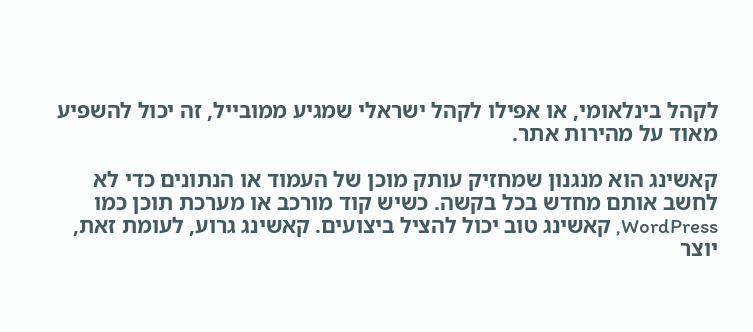לקהל בינלאומי, או אפילו לקהל ישראלי שמגיע ממובייל, זה יכול להשפיע מאוד על מהירות אתר.

קאשינג הוא מנגנון שמחזיק עותק מוכן של העמוד או הנתונים כדי לא לחשב אותם מחדש בכל בקשה. כשיש קוד מורכב או מערכת תוכן כמו WordPress, קאשינג טוב יכול להציל ביצועים. קאשינג גרוע, לעומת זאת, יוצר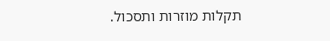תקלות מוזרות ותסכול.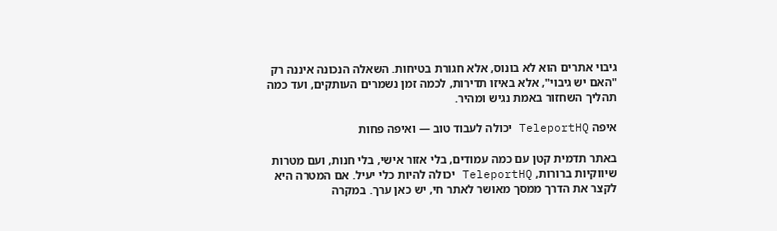גיבוי אתרים הוא לא בונוס, אלא חגורת בטיחות. השאלה הנכונה איננה רק "האם יש גיבוי", אלא באיזו תדירות, לכמה זמן נשמרים העותקים, ועד כמה תהליך השחזור באמת נגיש ומהיר.

איפה TeleportHQ יכולה לעבוד טוב — ואיפה פחות

באתר תדמית קטן עם כמה עמודים, בלי אזור אישי, בלי חנות, ועם מטרות שיווקיות ברורות, TeleportHQ יכולה להיות כלי יעיל. אם המטרה היא לקצר את הדרך ממסך מאושר לאתר חי, יש כאן ערך. במקרה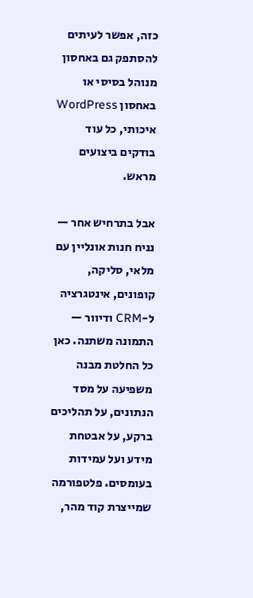כזה, אפשר לעיתים להסתפק גם באחסון מנוהל בסיסי או באחסון WordPress איכותי, כל עוד בודקים ביצועים מראש.

אבל בתרחיש אחר — נניח חנות אונליין עם מלאי, סליקה, קופונים, אינטגרציה ל-CRM ודיוור — התמונה משתנה. כאן כל החלטת מבנה משפיעה על מסד הנתונים, על תהליכים ברקע, על אבטחת מידע ועל עמידות בעומסים. פלטפורמה שמייצרת קוד מהר,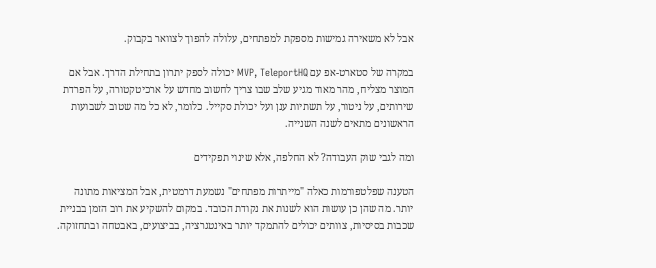אבל לא משאירה גמישות מספקת למפתחים, עלולה להפוך לצוואר בקבוק.

במקרה של סטארט-אפ עם MVP, TeleportHQ יכולה לספק יתרון בתחילת הדרך. אבל אם המוצר מצליח, מהר מאוד מגיע שלב שבו צריך לחשוב מחדש על ארכיטקטורה, על הפרדת שירותים, על ניטור, על תשתיות ענן ועל יכולת סקייל. כלומר, לא כל מה שטוב לשבועות הראשונים מתאים לשנה השנייה.

ומה לגבי שוק העבודה? לא החלפה, אלא שינוי תפקידים

הטענה שפלטפורמות כאלה "מייתרות מפתחים" נשמעת דרמטית, אבל המציאות מתונה יותר. מה שהן כן עושות הוא לשנות את נקודת הכובד. במקום להשקיע את רוב הזמן בבניית שכבות בסיסיות, צוותים יכולים להתמקד יותר באינטגרציה, בביצועים, באבטחה ובתחזוקה.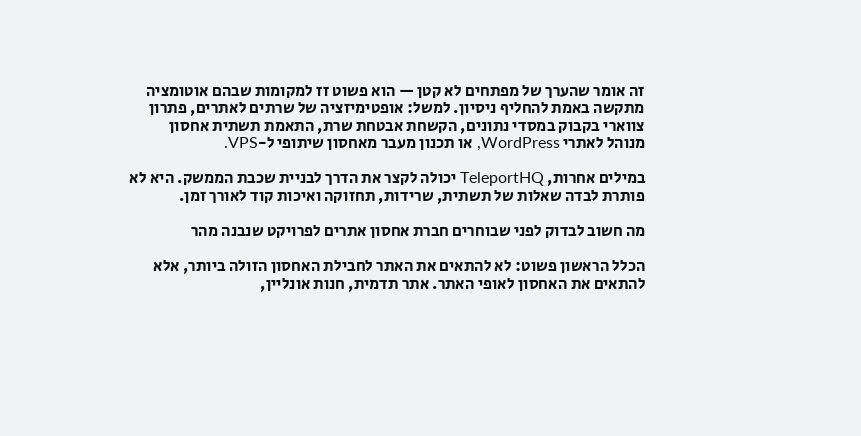זה אומר שהערך של מפתחים לא קטן — הוא פשוט זז למקומות שבהם אוטומציה מתקשה באמת להחליף ניסיון. למשל: אופטימיזציה של שרתים לאתרים, פתרון צווארי בקבוק במסדי נתונים, הקשחת אבטחת שרת, התאמת תשתית אחסון מנוהל לאתרי WordPress, או תכנון מעבר מאחסון שיתופי ל-VPS.

במילים אחרות, TeleportHQ יכולה לקצר את הדרך לבניית שכבת הממשק. היא לא פותרת לבדה שאלות של תשתית, שרידות, תחזוקה ואיכות קוד לאורך זמן.

מה חשוב לבדוק לפני שבוחרים חברת אחסון אתרים לפרויקט שנבנה מהר

הכלל הראשון פשוט: לא להתאים את האתר לחבילת האחסון הזולה ביותר, אלא להתאים את האחסון לאופי האתר. אתר תדמית, חנות אונליין,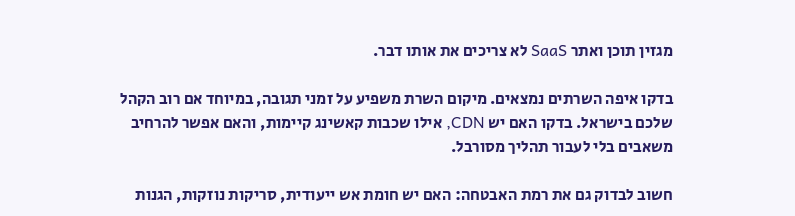מגזין תוכן ואתר SaaS לא צריכים את אותו דבר.

בדקו איפה השרתים נמצאים. מיקום השרת משפיע על זמני תגובה, במיוחד אם רוב הקהל שלכם בישראל. בדקו האם יש CDN, אילו שכבות קאשינג קיימות, והאם אפשר להרחיב משאבים בלי לעבור תהליך מסורבל.

חשוב לבדוק גם את רמת האבטחה: האם יש חומת אש ייעודית, סריקות נוזקות, הגנות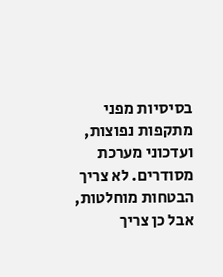בסיסיות מפני מתקפות נפוצות, ועדכוני מערכת מסודרים. לא צריך הבטחות מוחלטות, אבל כן צריך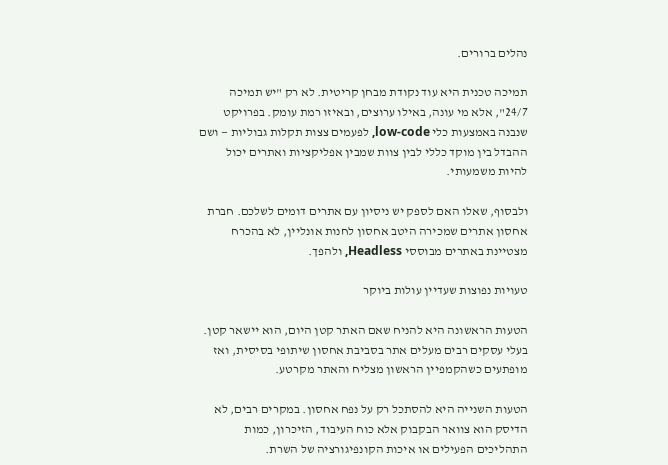נהלים ברורים.

תמיכה טכנית היא עוד נקודת מבחן קריטית. לא רק "יש תמיכה 24/7", אלא מי עונה, באילו ערוצים, ובאיזו רמת עומק. בפרויקט שנבנה באמצעות כלי low-code, לפעמים צצות תקלות גבוליות — ושם ההבדל בין מוקד כללי לבין צוות שמבין אפליקציות ואתרים יכול להיות משמעותי.

ולבסוף, שאלו האם לספק יש ניסיון עם אתרים דומים לשלכם. חברת אחסון אתרים שמכירה היטב אחסון לחנות אונליין, לא בהכרח מצטיינת באתרים מבוססי Headless, ולהפך.

טעויות נפוצות שעדיין עולות ביוקר

הטעות הראשונה היא להניח שאם האתר קטן היום, הוא יישאר קטן. בעלי עסקים רבים מעלים אתר בסביבת אחסון שיתופי בסיסית, ואז מופתעים כשהקמפיין הראשון מצליח והאתר מקרטע.

הטעות השנייה היא להסתכל רק על נפח אחסון. במקרים רבים, לא הדיסק הוא צוואר הבקבוק אלא כוח העיבוד, הזיכרון, כמות התהליכים הפעילים או איכות הקונפיגורציה של השרת.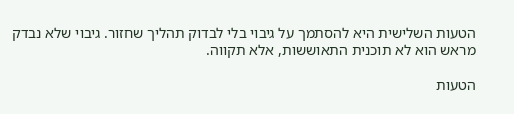הטעות השלישית היא להסתמך על גיבוי בלי לבדוק תהליך שחזור. גיבוי שלא נבדק מראש הוא לא תוכנית התאוששות, אלא תקווה.

הטעות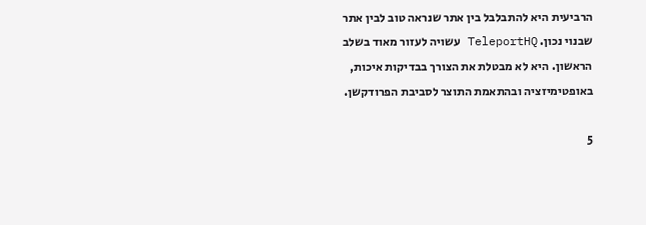הרביעית היא להתבלבל בין אתר שנראה טוב לבין אתר שבנוי נכון. TeleportHQ עשויה לעזור מאוד בשלב הראשון. היא לא מבטלת את הצורך בבדיקות איכות, באופטימיזציה ובהתאמת התוצר לסביבת הפרודקשן.

5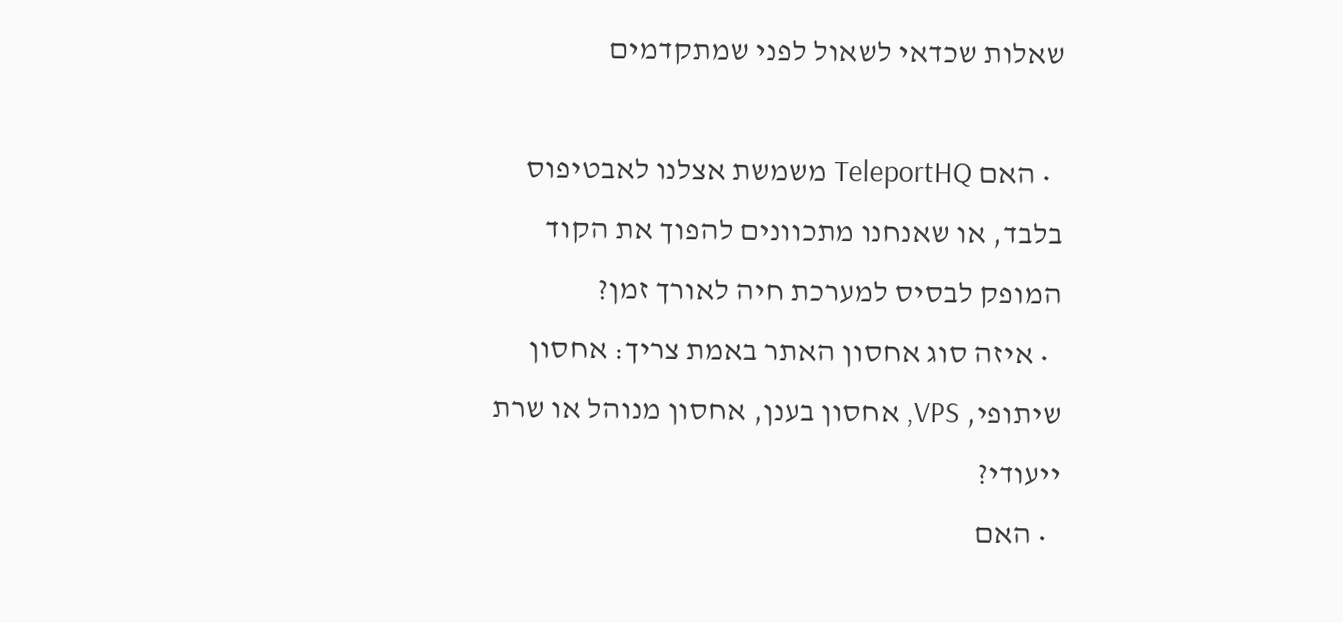שאלות שכדאי לשאול לפני שמתקדמים

  • האם TeleportHQ משמשת אצלנו לאבטיפוס בלבד, או שאנחנו מתכוונים להפוך את הקוד המופק לבסיס למערכת חיה לאורך זמן?
  • איזה סוג אחסון האתר באמת צריך: אחסון שיתופי, VPS, אחסון בענן, אחסון מנוהל או שרת ייעודי?
  • האם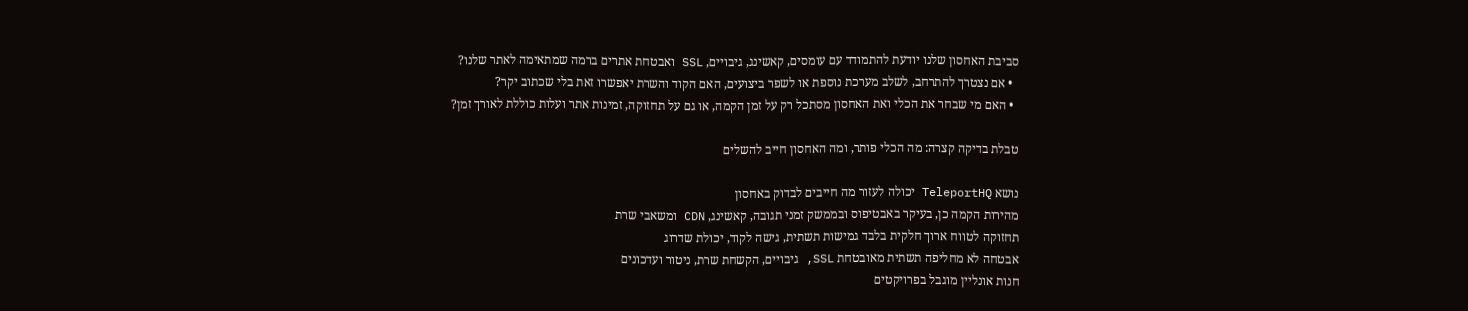סביבת האחסון שלנו יודעת להתמודד עם עומסים, קאשינג, גיבויים, SSL ואבטחת אתרים ברמה שמתאימה לאתר שלנו?
  • אם נצטרך להתרחב, לשלב מערכת נוספת או לשפר ביצועים, האם הקוד והשרת יאפשרו זאת בלי שכתוב יקר?
  • האם מי שבחר את הכלי ואת האחסון מסתכל רק על זמן הקמה, או גם על תחזוקה, זמינות אתר ועלות כוללת לאורך זמן?

טבלת בדיקה קצרה: מה הכלי פותר, ומה האחסון חייב להשלים

נושא TeleportHQ יכולה לעזור מה חייבים לבדוק באחסון
מהירות הקמה כן, בעיקר באבטיפוס ובממשק זמני תגובה, קאשינג, CDN ומשאבי שרת
תחזוקה לטווח ארוך חלקית בלבד גמישות תשתית, גישה לקוד, יכולת שדרוג
אבטחה לא מחליפה תשתית מאובטחת SSL, גיבויים, הקשחת שרת, ניטור ועדכונים
חנות אונליין מוגבל בפרויקטים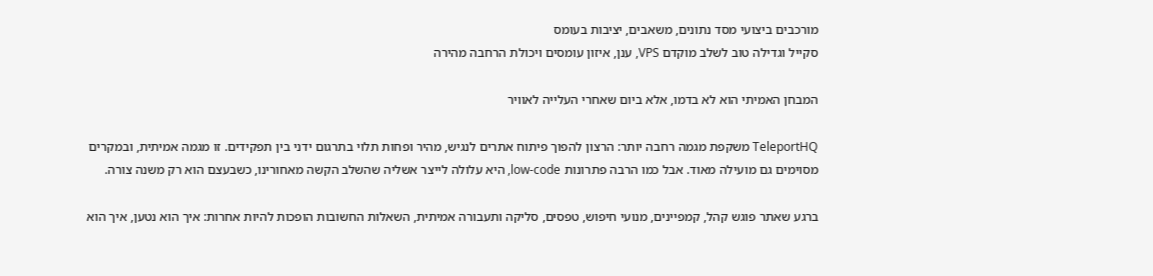מורכבים ביצועי מסד נתונים, משאבים, יציבות בעומס
סקייל וגדילה טוב לשלב מוקדם VPS, ענן, איזון עומסים ויכולת הרחבה מהירה

המבחן האמיתי הוא לא בדמו, אלא ביום שאחרי העלייה לאוויר

TeleportHQ משקפת מגמה רחבה יותר: הרצון להפוך פיתוח אתרים לנגיש, מהיר ופחות תלוי בתרגום ידני בין תפקידים. זו מגמה אמיתית, ובמקרים מסוימים גם מועילה מאוד. אבל כמו הרבה פתרונות low-code, היא עלולה לייצר אשליה שהשלב הקשה מאחורינו, כשבעצם הוא רק משנה צורה.

ברגע שאתר פוגש קהל, קמפיינים, מנועי חיפוש, טפסים, סליקה ותעבורה אמיתית, השאלות החשובות הופכות להיות אחרות: איך הוא נטען, איך הוא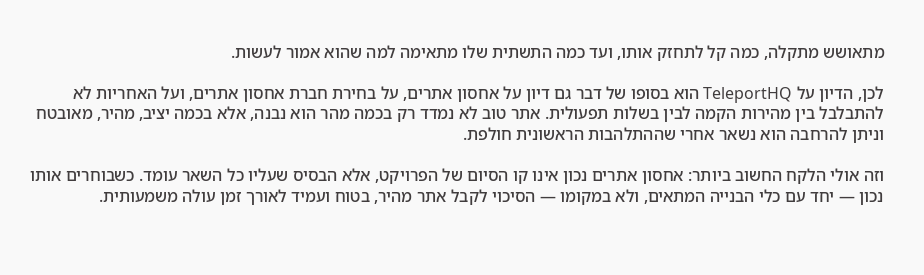מתאושש מתקלה, כמה קל לתחזק אותו, ועד כמה התשתית שלו מתאימה למה שהוא אמור לעשות.

לכן, הדיון על TeleportHQ הוא בסופו של דבר גם דיון על אחסון אתרים, על בחירת חברת אחסון אתרים, ועל האחריות לא להתבלבל בין מהירות הקמה לבין בשלות תפעולית. אתר טוב לא נמדד רק בכמה מהר הוא נבנה, אלא בכמה יציב, מהיר, מאובטח וניתן להרחבה הוא נשאר אחרי שההתלהבות הראשונית חולפת.

וזה אולי הלקח החשוב ביותר: אחסון אתרים נכון אינו קו הסיום של הפרויקט, אלא הבסיס שעליו כל השאר עומד. כשבוחרים אותו נכון — יחד עם כלי הבנייה המתאים, ולא במקומו — הסיכוי לקבל אתר מהיר, בטוח ועמיד לאורך זמן עולה משמעותית.